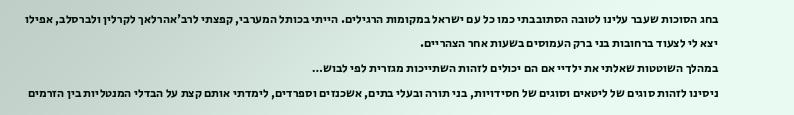בחג הסוכות שעבר עלינו לטובה הסתובבתי כמו כל עם ישראל במקומות הרגילים. הייתי בכותל המערבי, קפצתי לרב'אהרלאך לקרלין ולברסלב, אפילו יצא לי לצעוד ברחובות בני ברק העמוסים בשעות אחר הצהריים.
במהלך השוטטות שאלתי את ילדיי אם הם יכולים לזהות השתייכות מגזרית לפי לבוש…
ניסינו לזהות סוגים של ליטאים וסוגים של חסידויות, בני תורה ובעלי בתים, אשכנזים וספרדים, לימדתי אותם קצת על הבדלי המנטליות בין הזרמים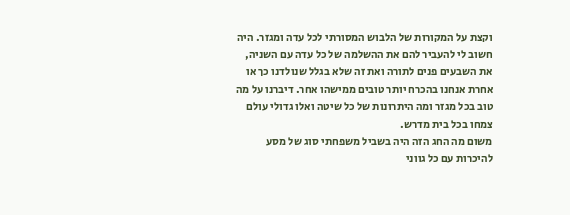וקצת על המקורות של הלבוש המסורתי לכל עדה ומגזר. היה חשוב לי להעביר להם את ההשלמה של כל עדה עם השניה, את השבעים פנים לתורה ואת זה שלא בגלל שנולדנו כך או אחרת אנחנו בהכרח יותר טובים ממישהו אחר. דיברנו על מה טוב בכל מגזר ומה היתרונות של כל שיטה ואלו גדולי עולם צמחו בכל בית מדרש.
משום מה החג הזה היה בשביל משפחתי סוג של מסע להיכרות עם כל גווני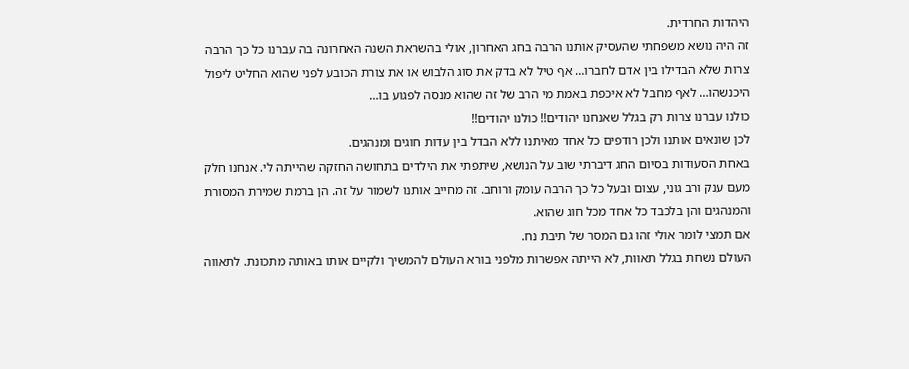היהדות החרדית.
זה היה נושא משפחתי שהעסיק אותנו הרבה בחג האחרון, אולי בהשראת השנה האחרונה בה עברנו כל כך הרבה צרות שלא הבדילו בין אדם לחברו… אף טיל לא בדק את סוג הלבוש או את צורת הכובע לפני שהוא החליט ליפול היכנשהו… לאף מחבל לא איכפת באמת מי הרב של זה שהוא מנסה לפגוע בו…
כולנו עברנו צרות רק בגלל שאנחנו יהודים!! כולנו יהודים!!
לכן שונאים אותנו ולכן רודפים כל אחד מאיתנו ללא הבדל בין עדות חוגים ומנהגים.
באחת הסעודות בסיום החג דיברתי שוב על הנושא, שיתפתי את הילדים בתחושה החזקה שהייתה לי. אנחנו חלק מעם ענק ורב גוני, עצום ובעל כל כך הרבה עומק ורוחב. זה מחייב אותנו לשמור על זה. הן ברמת שמירת המסורת והמנהגים והן בלכבד כל אחד מכל חוג שהוא.
אם תמצי לומר אולי זהו גם המסר של תיבת נח.
העולם נשחת בגלל תאוות, לא הייתה אפשרות מלפני בורא העולם להמשיך ולקיים אותו באותה מתכונת. לתאווה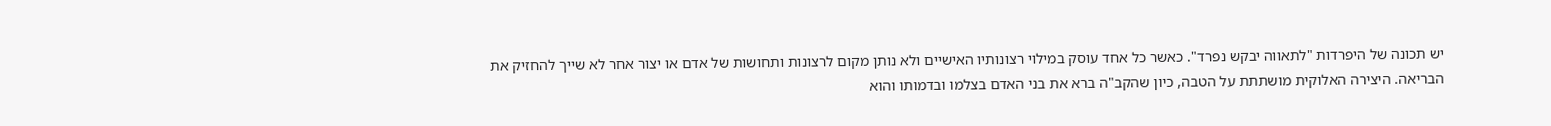יש תכונה של היפרדות "לתאווה יבקש נפרד". כאשר כל אחד עוסק במילוי רצונותיו האישיים ולא נותן מקום לרצונות ותחושות של אדם או יצור אחר לא שייך להחזיק את הבריאה. היצירה האלוקית מושתתת על הטבה, כיון שהקב"ה ברא את בני האדם בצלמו ובדמותו והוא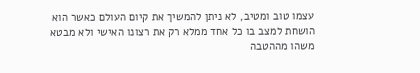עצמו טוב ומטיב, לא ניתן להמשיך את קיום העולם כאשר הוא הושחת למצב בו כל אחד ממלא רק את רצונו האישי ולא מבטא משהו מההטבה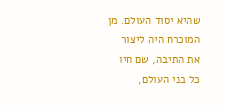שהיא יסוד העולם. מן המוכרח היה ליצור את התיבה, שם חיו כל בני העולם,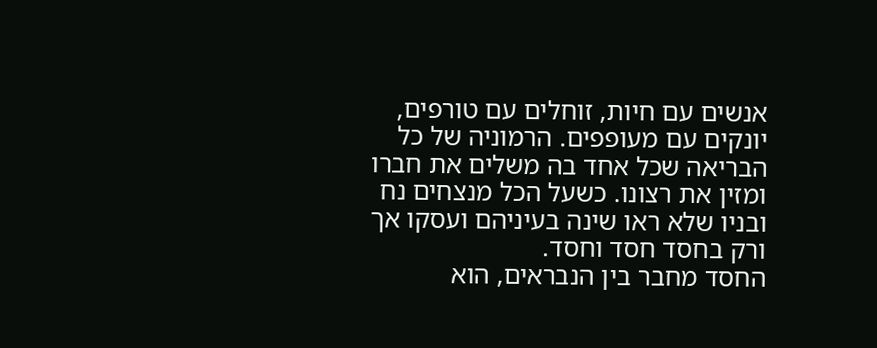אנשים עם חיות, זוחלים עם טורפים, יונקים עם מעופפים. הרמוניה של כל הבריאה שכל אחד בה משלים את חברו ומזין את רצונו. כשעל הכל מנצחים נח ובניו שלא ראו שינה בעיניהם ועסקו אך ורק בחסד חסד וחסד.
החסד מחבר בין הנבראים, הוא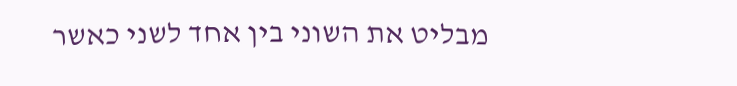מבליט את השוני בין אחד לשני כאשר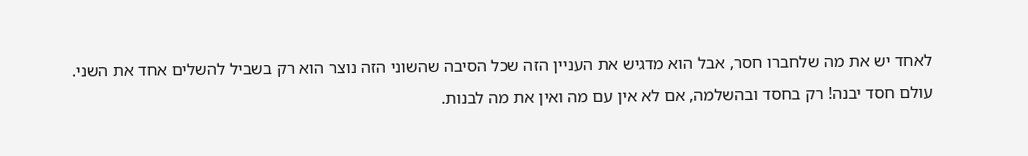לאחד יש את מה שלחברו חסר, אבל הוא מדגיש את העניין הזה שכל הסיבה שהשוני הזה נוצר הוא רק בשביל להשלים אחד את השני.
עולם חסד יבנה! רק בחסד ובהשלמה, אם לא אין עם מה ואין את מה לבנות.